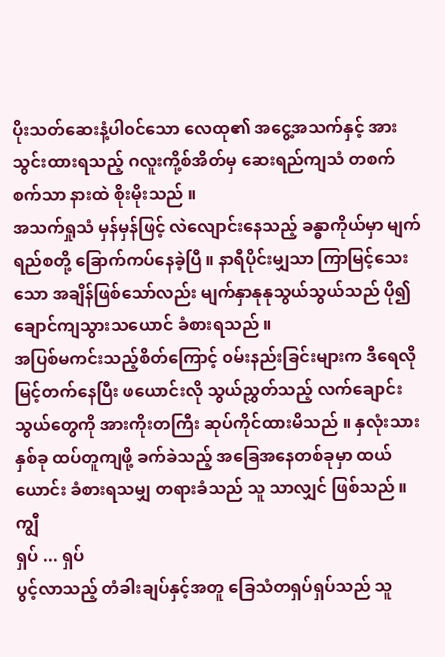ပိုးသတ်ဆေးနံ့ပါ၀င်သော လေထု၏ အငွေ့အသက်နှင့် အားသွင်းထားရသည့် ဂလူးကို့စ်အိတ်မှ ဆေးရည်ကျသံ တစက်စက်သာ နားထဲ စိုးမိုးသည် ။
အသက်ရှုသံ မှန်မှန်ဖြင့် လဲလျောင်းနေသည့် ခန္ဓာကိုယ်မှာ မျက်ရည်စတို့ ခြောက်ကပ်နေခဲ့ပြီ ။ နာရီပိုင်းမျှသာ ကြာမြင့်သေးသော အချိန်ဖြစ်သော်လည်း မျက်နှာနုနုသွယ်သွယ်သည် ပို၍ ချောင်ကျသွားသယောင် ခံစားရသည် ။
အပြစ်မကင်းသည့်စိတ်ကြောင့် ၀မ်းနည်းခြင်းများက ဒီရေလို မြင့်တက်နေပြီး ဖယောင်းလို သွယ်ညွှတ်သည့် လက်ချောင်းသွယ်တွေကို အားကိုးတကြီး ဆုပ်ကိုင်ထားမိသည် ။ နှလုံးသားနှစ်ခု ထပ်တူကျဖို့ ခက်ခဲသည့် အခြေအနေတစ်ခုမှာ ထယ်ယောင်း ခံစားရသမျှ တရားခံသည် သူ သာလျှင် ဖြစ်သည် ။
ကျွီ
ရှပ် ... ရှပ်
ပွင့်လာသည့် တံခါးချပ်နှင့်အတူ ခြေသံတရှပ်ရှပ်သည် သူ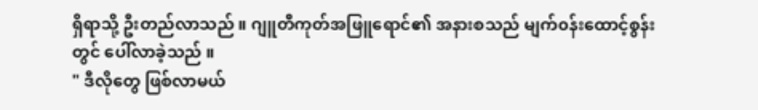ရှိရာသို့ ဦးတည်လာသည် ။ ဂျူတီကုတ်အဖြူရောင်၏ အနားစသည် မျက်၀န်းထောင့်စွန်းတွင် ပေါ်လာခဲ့သည် ။
" ဒီလိုတွေ ဖြစ်လာမယ်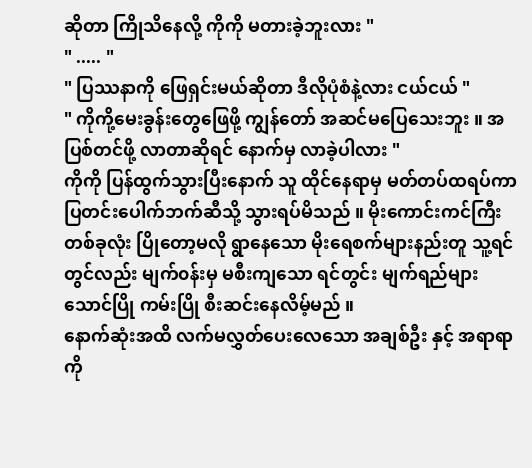ဆိုတာ ကြိုသိနေလို့ ကိုကို မတားခဲ့ဘူးလား "
" ..... "
" ပြဿနာကို ဖြေရှင်းမယ်ဆိုတာ ဒီလိုပုံစံနဲ့လား ငယ်ငယ် "
" ကိုကို့မေးခွန်းတွေဖြေဖို့ ကျွန်တော် အဆင်မပြေသေးဘူး ။ အပြစ်တင်ဖို့ လာတာဆိုရင် နောက်မှ လာခဲ့ပါလား "
ကိုကို ပြန်ထွက်သွားပြီးနောက် သူ ထိုင်နေရာမှ မတ်တပ်ထရပ်ကာ ပြတင်းပေါက်ဘက်ဆီသို့ သွားရပ်မိသည် ။ မိုးကောင်းကင်ကြီး တစ်ခုလုံး ပြိုတော့မလို ရွာနေသော မိုးရေစက်များနည်းတူ သူ့ရင်တွင်လည်း မျက်၀န်းမှ မစီးကျသော ရင်တွင်း မျက်ရည်များ သောင်ပြို ကမ်းပြို စီးဆင်းနေလိမ့်မည် ။
နောက်ဆုံးအထိ လက်မလွှတ်ပေးလေသော အချစ်ဦး နှင့် အရာရာကို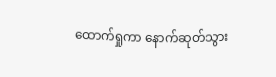ထောက်ရှုကာ နောက်ဆုတ်သွား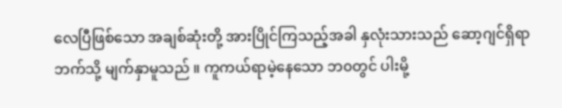လေပြီဖြစ်သော အချစ်ဆုံးတို့ အားပြိုင်ကြသည့်အခါ နှလုံးသားသည် ဆော့ဂျင်ရှိရာဘက်သို့ မျက်နှာမူသည် ။ ကူကယ်ရာမဲ့နေသော ဘ၀တွင် ပါးမို့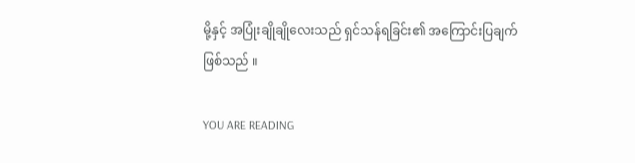မို့နှင့် အပြုံးချိုချိုလေးသည် ရှင်သန်ရခြင်း၏ အကြောင်းပြချက်ဖြစ်သည် ။

YOU ARE READING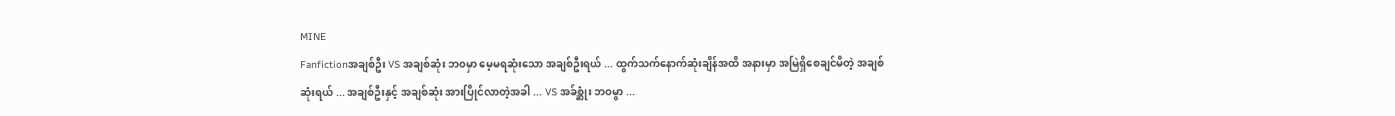MINE
Fanfictionအချစ်ဦး VS အချစ်ဆုံး ဘ၀မှာ မေ့မရဆုံးသော အချစ်ဦးရယ် ... ထွက်သက်နောက်ဆုံးချိန်အထိ အနားမှာ အမြဲရှိစေချင်မိတဲ့ အချစ်ဆုံးရယ် ... အချစ်ဦးနှင့် အချစ်ဆုံး အားပြိုင်လာတဲ့အခါ ... VS အခ်စ္ဆုံး ဘ၀မွာ ...